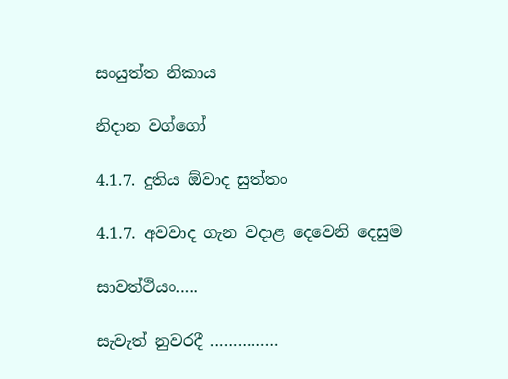සංයුත්ත නිකාය

නිදාන වග්ගෝ

4.1.7. දුතිය ඕවාද සුත්තං

4.1.7. අවවාද ගැන වදාළ දෙවෙනි දෙසුම

සාවත්ථියං…..

සැවැත් නුවරදී ……………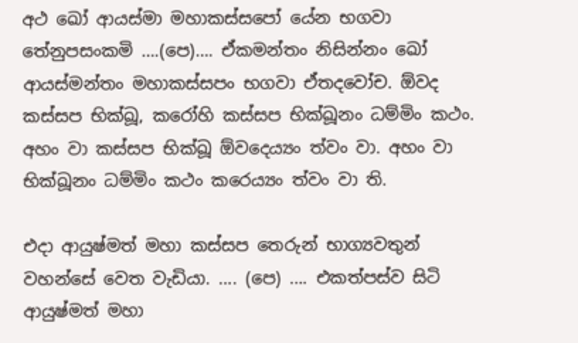අථ ඛෝ ආයස්‌මා මහාකස්‌සපෝ යේන භගවා තේනුපසංකමි ….(පෙ)…. ඒකමන්තං නිසින්‌නං ඛෝ ආයස්‌මන්‌තං මහාකස්‌සපං භගවා ඒතදවෝච. ඕවද කස්‌සප භික්‌ඛූ, කරෝහි කස්‌සප භික්‌ඛූනං ධම්‌මිං කථං. අහං වා කස්‌සප භික්‌ඛූ ඕවදෙය්‍යං ත්‌වං වා. අහං වා භික්‌ඛූනං ධම්‌මිං කථං කරෙය්‍යං ත්‌වං වා ති.

එදා ආයුෂ්මත් මහා කස්සප තෙරුන් භාග්‍යවතුන් වහන්සේ වෙත වැඩියා. …. (පෙ) …. එකත්පස්ව සිටි ආයුෂ්මත් මහා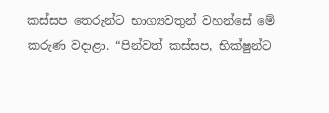කස්සප තෙරුන්ට භාග්‍යවතුන් වහන්සේ මේ කරුණ වදාළා. “පින්වත් කස්සප, භික්ෂුන්ට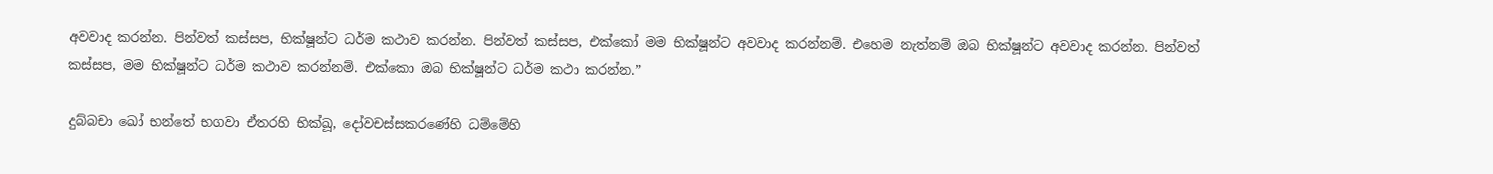අවවාද කරන්න. පින්වත් කස්සප, භික්ෂූන්ට ධර්ම කථාව කරන්න. පින්වත් කස්සප, එක්කෝ මම භික්ෂූන්ට අවවාද කරන්නම්. එහෙම නැත්නම් ඔබ භික්ෂූන්ට අවවාද කරන්න. පින්වත් කස්සප, මම භික්ෂූන්ට ධර්ම කථාව කරන්නම්. එක්කො ඔබ භික්ෂූන්ට ධර්ම කථා කරන්න.”

දුබ්‌බචා ඛෝ භන්තේ භගවා ඒතරහි භික්‌ඛූ, දෝවචස්‌සකරණේහි ධම්මේහි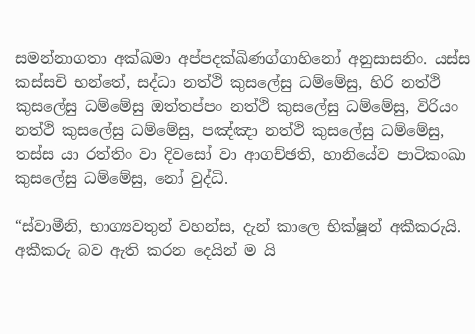සමන්‌නාගතා අක්‌ඛමා අප්‌පදක්‌ඛිණග්‌ගාහිනෝ අනුසාසනිං. යස්‌ස කස්‌සචි භන්තේ, සද්‌ධා නත්‌ථි කුසලේසු ධම්මේසු, හිරි නත්‌ථි කුසලේසු ධම්මේසු ඔත්‌තප්‌පං නත්‌ථි කුසලේසු ධම්මේසු, විරියං නත්‌ථි කුසලේසු ධම්මේසු, පඤ්‌ඤා නත්‌ථි කුසලේසු ධම්මේසු, තස්‌ස යා රත්‌තිං වා දිවසෝ වා ආගච්‌ඡති, හානියේව පාටිකංඛා කුසලේසු ධම්මේසු, නෝ වුද්‌ධි.

“ස්වාමීනි, භාග්‍යවතුන් වහන්ස, දැන් කාලෙ භික්ෂූන් අකීකරුයි. අකීකරු බව ඇති කරන දෙයින් ම යි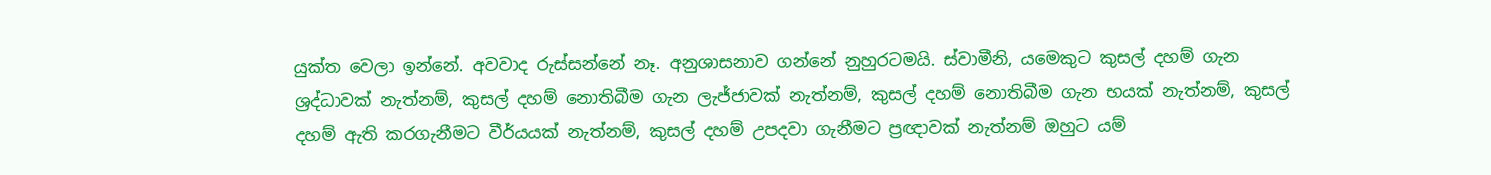යුක්ත වෙලා ඉන්නේ. අවවාද රුස්සන්නේ නෑ. අනුශාසනාව ගන්නේ නුහුරටමයි. ස්වාමීනි, යමෙකුට කුසල් දහම් ගැන ශ්‍රද්ධාවක් නැත්නම්, කුසල් දහම් නොතිබීම ගැන ලැජ්ජාවක් නැත්නම්, කුසල් දහම් නොතිබීම ගැන භයක් නැත්නම්, කුසල් දහම් ඇති කරගැනීමට වීර්යයක් නැත්නම්, කුසල් දහම් උපදවා ගැනීමට ප්‍රඥාවක් නැත්නම් ඔහුට යම්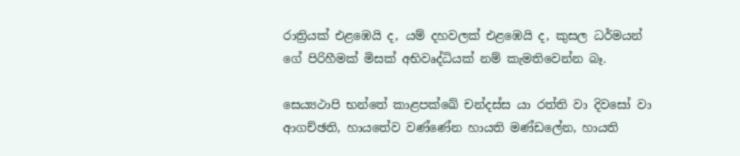රාත්‍රියක් එළඹෙයි ද, යම් දහවලක් එළඹෙයි ද, කුසල ධර්මයන් ගේ පිරිහීමක් මිසක් අභිවෘද්ධියක් නම් කැමතිවෙන්න බෑ.

සෙය්‍යථාපි භන්තේ කාළපක්‌ඛේ චන්‌දස්‌ස යා රත්‌ති වා දිවසෝ වා ආගච්‌ඡති, හායතේව වණ්‌ණේන හායති මණ්‌ඩලේන, හායති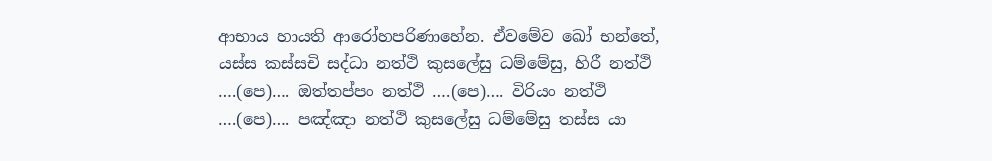ආභාය හායති ආරෝහපරිණාහේන. ඒවමේව ඛෝ භන්තේ, යස්‌ස කස්‌සචි සද්‌ධා නත්‌ථි කුසලේසු ධම්මේසු, හිරී නත්‌ථි ….(පෙ)…. ඔත්‌තප්‌පං නත්‌ථි ….(පෙ)…. විරියං නත්‌ථි ….(පෙ)…. පඤ්‌ඤා නත්‌ථි කුසලේසු ධම්මේසු තස්‌ස යා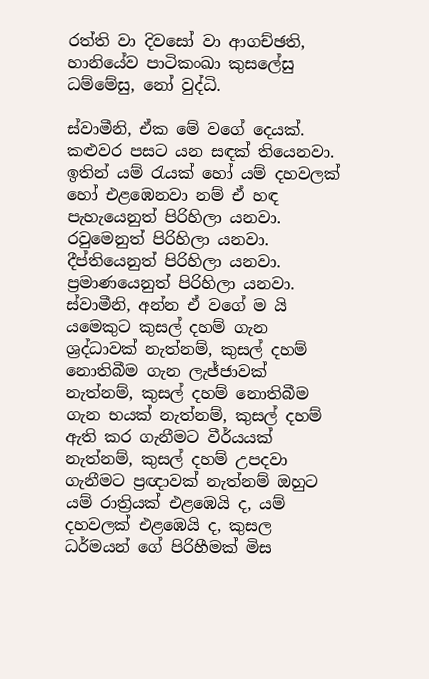රත්‌ති වා දිවසෝ වා ආගච්‌ඡති, හානියේව පාටිකංඛා කුසලේසු ධම්මේසු, නෝ වුද්‌ධි.

ස්වාමීනි, ඒක මේ වගේ දෙයක්. කළුවර පසට යන සඳක් තියෙනවා. ඉතින් යම් රැයක් හෝ යම් දහවලක් හෝ එළඹෙනවා නම් ඒ හඳ පැහැයෙනුත් පිරිහිලා යනවා. රවුමෙනුත් පිරිහිලා යනවා. දීප්තියෙනුත් පිරිහිලා යනවා. ප්‍රමාණයෙනුත් පිරිහිලා යනවා. ස්වාමීනි, අන්න ඒ වගේ ම යි යමෙකුට කුසල් දහම් ගැන ශ්‍රද්ධාවක් නැත්නම්, කුසල් දහම් නොතිබීම ගැන ලැජ්ජාවක් නැත්නම්, කුසල් දහම් නොතිබීම ගැන භයක් නැත්නම්, කුසල් දහම් ඇති කර ගැනීමට වීර්යයක් නැත්නම්, කුසල් දහම් උපදවා ගැනීමට ප්‍රඥාවක් නැත්නම් ඔහුට යම් රාත්‍රියක් එළඹෙයි ද, යම් දහවලක් එළඹෙයි ද, කුසල ධර්මයන් ගේ පිරිහීමක් මිස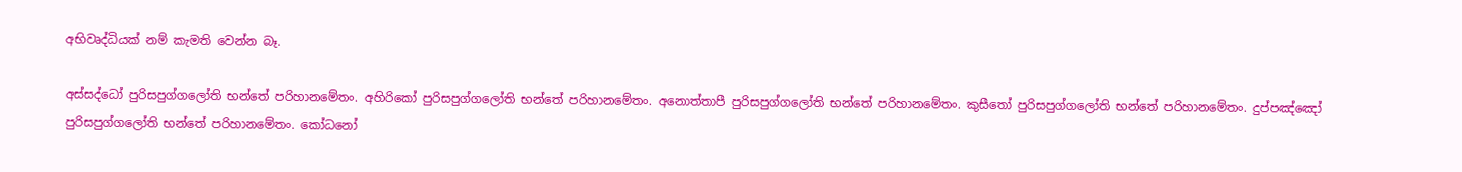අභිවෘද්ධියක් නම් කැමති වෙන්න බෑ.

අස්‌සද්ධෝ පුරිසපුග්‌ගලෝති භන්තේ පරිහානමේතං. අහිරිකෝ පුරිසපුග්‌ගලෝති භන්තේ පරිහානමේතං. අනොත්‌තා‌පී පුරිසපුග්‌ගලෝති භන්තේ පරිහානමේතං. කුසීතෝ පුරිසපුග්‌ගලෝති භන්තේ පරිහානමේතං. දුප්‌පඤ්‌ඤෝ පුරිසපුග්‌ගලෝති භන්තේ පරිහානමේතං. කෝධනෝ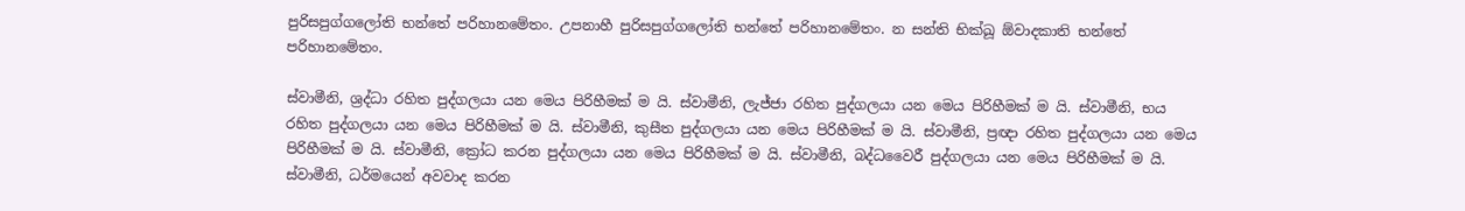පුරිසපුග්‌ගලෝති භන්තේ පරිහානමේතං. උපනාහී පුරිසපුග්‌ගලෝති භන්තේ පරිහානමේතං. න සන්‌ති භික්‌ඛූ ඕවාදකාති භන්තේ පරිහානමේතං.

ස්වාමීනි, ශ්‍රද්ධා රහිත පුද්ගලයා යන මෙය පිරිහීමක් ම යි. ස්වාමීනි, ලැජ්ජා රහිත පුද්ගලයා යන මෙය පිරිහීමක් ම යි. ස්වාමීනි, භය රහිත පුද්ගලයා යන මෙය පිරිහීමක් ම යි. ස්වාමීනි, කුසීත පුද්ගලයා යන මෙය පිරිහීමක් ම යි. ස්වාමීනි, ප්‍රඥා රහිත පුද්ගලයා යන මෙය පිරිහීමක් ම යි. ස්වාමීනි, ක්‍රෝධ කරන පුද්ගලයා යන මෙය පිරිහීමක් ම යි. ස්වාමීනි, බද්ධවෛරී පුද්ගලයා යන මෙය පිරිහීමක් ම යි. ස්වාමීනි, ධර්මයෙන් අවවාද කරන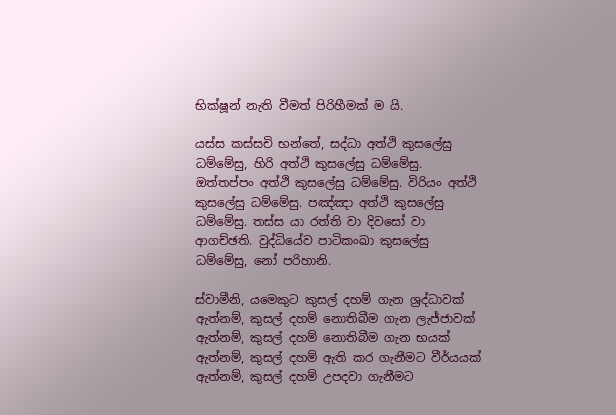භික්ෂූන් නැති වීමත් පිරිහීමක් ම යි.

යස්‌ස කස්‌සචි භන්තේ, සද්‌ධා අත්‌ථි කුසලේසු ධම්මේසු, හිරි අත්‌ථි කුසලේසු ධම්මේසු. ඔත්‌තප්‌පං අත්‌ථි කුසලේසු ධම්මේසු. විරියං අත්‌ථි කුසලේසු ධම්මේසු. පඤ්‌ඤා අත්‌ථි කුසලේසු ධම්මේසු. තස්‌ස යා රත්‌ති වා දිවසෝ වා ආගච්‌ඡති. වුද්‌ධියේව පාටිකංඛා කුසලේසු ධම්මේසු, නෝ පරිහානි.

ස්වාමීනි, යමෙකුට කුසල් දහම් ගැන ශ්‍රද්ධාවක් ඇත්නම්, කුසල් දහම් නොතිබීම ගැන ලැජ්ජාවක් ඇත්නම්, කුසල් දහම් නොතිබීම ගැන භයක් ඇත්නම්, කුසල් දහම් ඇති කර ගැනීමට වීර්යයක් ඇත්නම්, කුසල් දහම් උපදවා ගැනීමට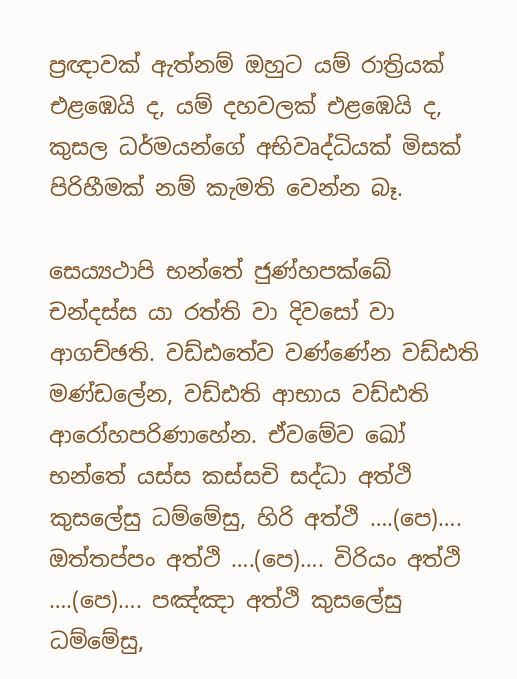ප්‍රඥාවක් ඇත්නම් ඔහුට යම් රාත්‍රියක් එළඹෙයි ද, යම් දහවලක් එළඹෙයි ද, කුසල ධර්මයන්ගේ අභිවෘද්ධියක් මිසක් පිරිහීමක් නම් කැමති වෙන්න බෑ.

සෙය්‍යථාපි භන්තේ ජුණ්‌හපක්‌ඛේ චන්‌දස්‌ස යා රත්‌ති වා දිවසෝ වා ආගච්‌ඡති. වඩ්‌ඪතේව වණ්‌ණේන වඩ්‌ඪති මණ්‌ඩලේන, වඩ්‌ඪති ආභාය වඩ්‌ඪති ආරෝහපරිණාහේන. ඒවමේව ඛෝ භන්තේ යස්‌ස කස්‌සචි සද්‌ධා අත්‌ථි කුසලේසු ධම්මේසු, හිරි අත්‌ථි ….(පෙ)…. ඔත්‌තප්‌පං අත්‌ථි ….(පෙ)…. විරියං අත්‌ථි ….(පෙ)…. පඤ්‌ඤා අත්‌ථි කුසලේසු ධම්මේසු,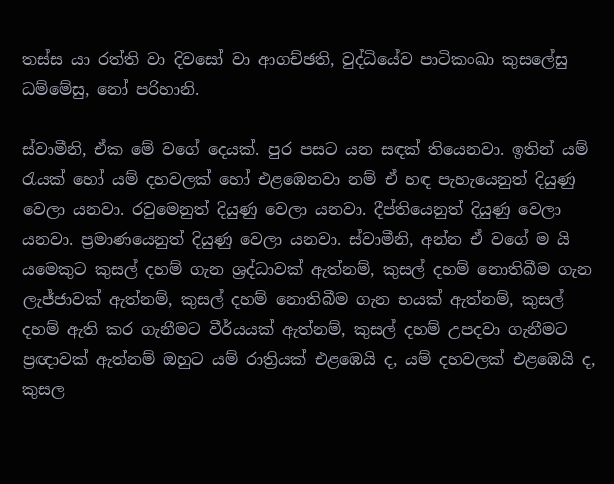තස්‌ස යා රත්‌ති වා දිවසෝ වා ආගච්‌ඡති, වුද්‌ධියේව පාටිකංඛා කුසලේසු ධම්මේසු, නෝ පරිහානි.

ස්වාමීනි, ඒක මේ වගේ දෙයක්. පුර පසට යන සඳක් තියෙනවා. ඉතින් යම් රැයක් හෝ යම් දහවලක් හෝ එළඹෙනවා නම් ඒ හඳ පැහැයෙනුත් දියුණු වෙලා යනවා. රවුමෙනුත් දියුණු වෙලා යනවා. දීප්තියෙනුත් දියුණු වෙලා යනවා. ප්‍රමාණයෙනුත් දියුණු වෙලා යනවා. ස්වාමීනි, අන්න ඒ වගේ ම යි යමෙකුට කුසල් දහම් ගැන ශ්‍රද්ධාවක් ඇත්නම්, කුසල් දහම් නොතිබීම ගැන ලැජ්ජාවක් ඇත්නම්, කුසල් දහම් නොතිබීම ගැන භයක් ඇත්නම්, කුසල් දහම් ඇති කර ගැනීමට වීර්යයක් ඇත්නම්, කුසල් දහම් උපදවා ගැනීමට ප්‍රඥාවක් ඇත්නම් ඔහුට යම් රාත්‍රියක් එළඹෙයි ද, යම් දහවලක් එළඹෙයි ද, කුසල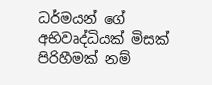ධර්මයන් ගේ අභිවෘද්ධියක් මිසක් පිරිහීමක් නම්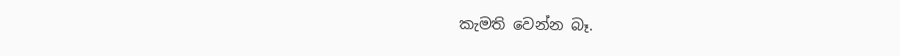කැමති වෙන්න බෑ.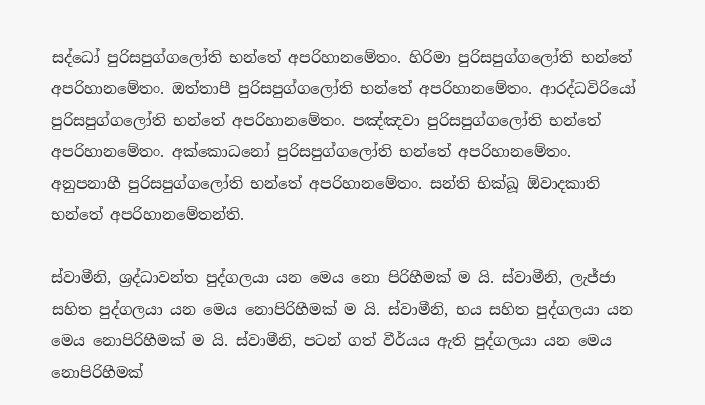සද්ධෝ පුරිසපුග්‌ගලෝති භන්තේ අපරිහානමේතං. හිරිමා පුරිසපුග්‌ගලෝති භන්තේ අපරිහානමේතං. ඔත්‌තාපී පුරිසපුග්‌ගලෝති භන්තේ අපරිහානමේතං. ආරද්‌ධවිරියෝ පුරිසපුග්‌ගලෝති භන්තේ අපරිහානමේතං. පඤ්‌ඤවා පුරිසපුග්‌ගලෝති භන්තේ අපරිහානමේතං. අක්‌කොධනෝ පුරිසපුග්‌ගලෝති භන්තේ අපරිහානමේතං. අනුපනාහී පුරිසපුග්‌ගලෝති භන්තේ අපරිහානමේතං. සන්‌ති භික්‌ඛූ ඕවාදකාති භන්තේ අපරිහානමේතන්‌ති.

ස්වාමීනි, ශ්‍රද්ධාවන්ත පුද්ගලයා යන මෙය නො පිරිහීමක් ම යි. ස්වාමීනි, ලැජ්ජා සහිත පුද්ගලයා යන මෙය නොපිරිහීමක් ම යි. ස්වාමීනි, භය සහිත පුද්ගලයා යන මෙය නොපිරිහීමක් ම යි. ස්වාමීනි, පටන් ගත් වීර්යය ඇති පුද්ගලයා යන මෙය නොපිරිහීමක්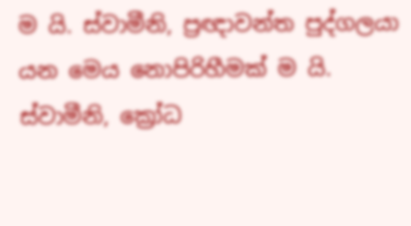ම යි. ස්වාමීනි, ප්‍රඥාවන්ත පුද්ගලයා යන මෙය නොපිරිහීමක් ම යි. ස්වාමීනි, ක්‍රෝධ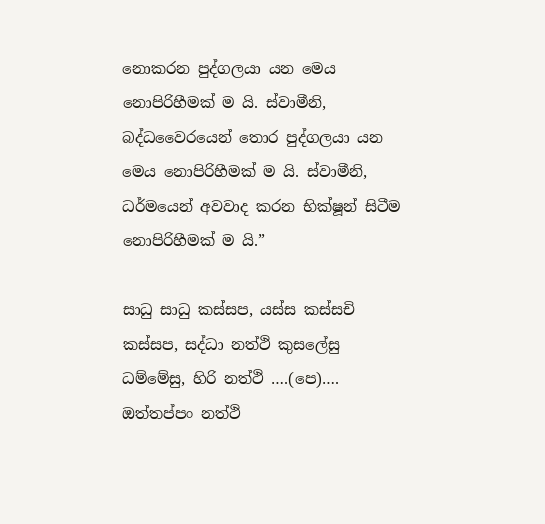නොකරන පුද්ගලයා යන මෙය නොපිරිහීමක් ම යි. ස්වාමීනි, බද්ධවෛරයෙන් තොර පුද්ගලයා යන මෙය නොපිරිහීමක් ම යි. ස්වාමීනි, ධර්මයෙන් අවවාද කරන භික්ෂූන් සිටීම නොපිරිහීමක් ම යි.”

සාධු සාධු කස්‌සප, යස්‌ස කස්‌සචි කස්‌සප, සද්‌ධා නත්‌ථි කුසලේසු ධම්මේසු, හිරි නත්‌ථි ….(පෙ)…. ඔත්‌තප්‌පං නත්‌ථි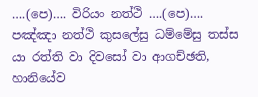….(පෙ)…. විරියං නත්‌ථි ….(පෙ)…. පඤ්‌ඤා නත්‌ථි කුසලේසු ධම්මේසු තස්‌ස යා රත්‌ති වා දිවසෝ වා ආගච්‌ඡති, හානියේව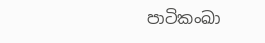පාටිකංඛා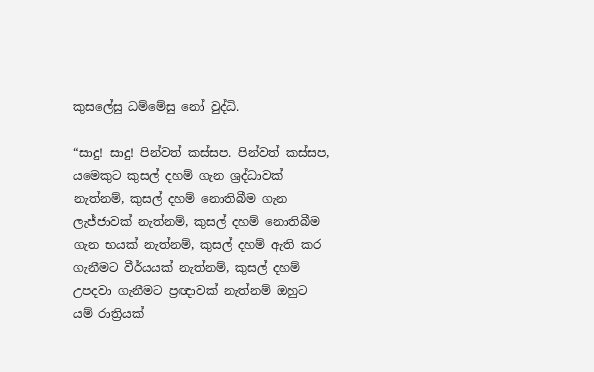කුසලේසු ධම්මේසු නෝ වුද්‌ධි.

“සාදු! සාදු! පින්වත් කස්සප. පින්වත් කස්සප, යමෙකුට කුසල් දහම් ගැන ශ්‍රද්ධාවක් නැත්නම්, කුසල් දහම් නොතිබීම ගැන ලැජ්ජාවක් නැත්නම්, කුසල් දහම් නොතිබීම ගැන භයක් නැත්නම්, කුසල් දහම් ඇති කර ගැනීමට වීර්යයක් නැත්නම්, කුසල් දහම් උපදවා ගැනීමට ප්‍රඥාවක් නැත්නම් ඔහුට යම් රාත්‍රියක්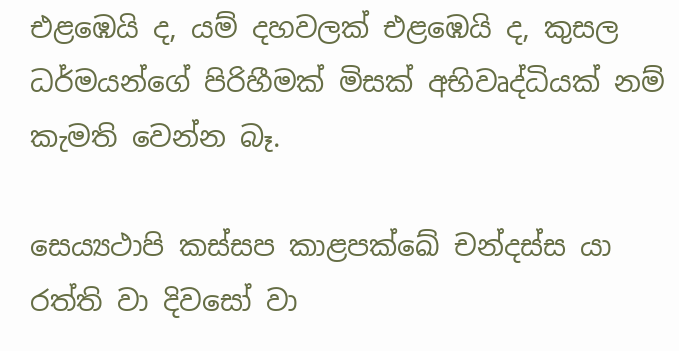එළඹෙයි ද, යම් දහවලක් එළඹෙයි ද, කුසල ධර්මයන්ගේ පිරිහීමක් මිසක් අභිවෘද්ධියක් නම් කැමති වෙන්න බෑ.

සෙය්‍යථාපි කස්‌සප කාළපක්‌ඛේ චන්‌දස්‌ස යා රත්‌ති වා දිවසෝ වා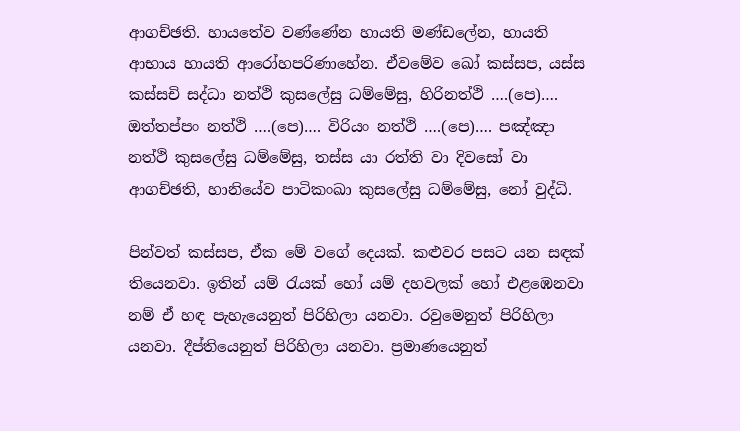ආගච්‌ඡති. හායතේව වණ්‌ණේන හායති මණ්ඩලේන, හායති ආභාය හායති ආරෝහපරිණාහේන. ඒවමේව ඛෝ කස්‌සප, යස්‌ස කස්‌සචි සද්‌ධා නත්‌ථි කුසලේසු ධම්මේසු, හිරිනත්‌ථි ….(පෙ)…. ඔත්‌තප්‌පං නත්‌ථි ….(පෙ)…. විරියං නත්‌ථි ….(පෙ)…. පඤ්‌ඤා නත්‌ථි කුසලේසු ධම්මේසු, තස්‌ස යා රත්‌ති වා දිවසෝ වා ආගච්‌ඡති, හානියේව පාටිකංඛා කුසලේසු ධම්මේසු, නෝ වුද්‌ධි.

පින්වත් කස්සප, ඒක මේ වගේ දෙයක්. කළුවර පසට යන සඳක් තියෙනවා. ඉතින් යම් රැයක් හෝ යම් දහවලක් හෝ එළඹෙනවා නම් ඒ හඳ පැහැයෙනුත් පිරිහිලා යනවා. රවුමෙනුත් පිරිහිලා යනවා. දීප්තියෙනුත් පිරිහිලා යනවා. ප්‍රමාණයෙනුත්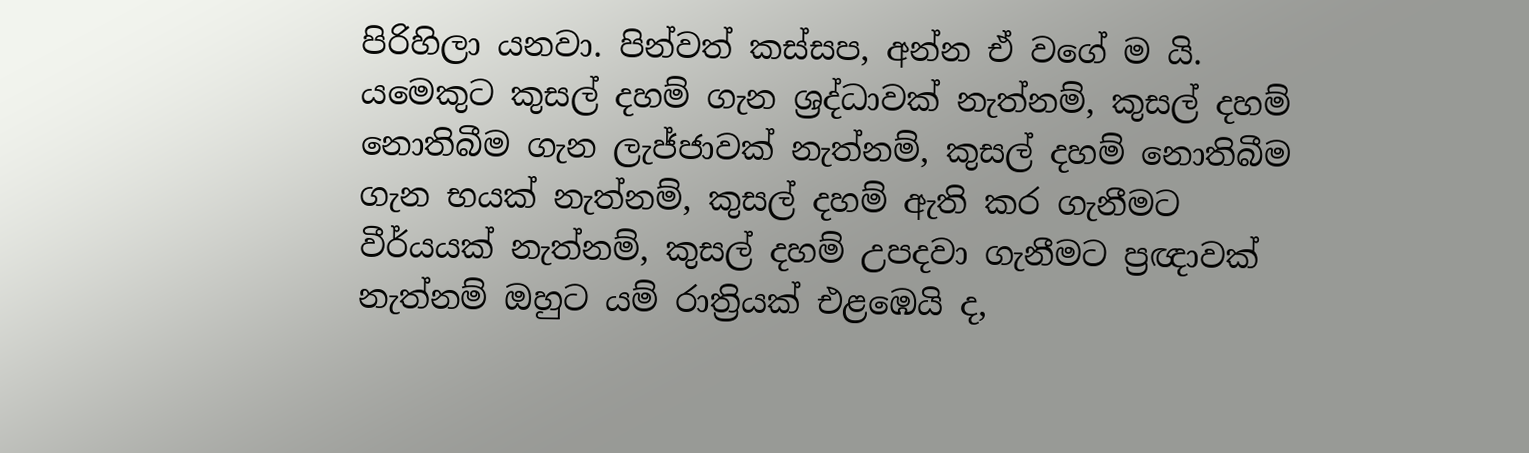පිරිහිලා යනවා. පින්වත් කස්සප, අන්න ඒ වගේ ම යි. යමෙකුට කුසල් දහම් ගැන ශ්‍රද්ධාවක් නැත්නම්, කුසල් දහම් නොතිබීම ගැන ලැජ්ජාවක් නැත්නම්, කුසල් දහම් නොතිබීම ගැන භයක් නැත්නම්, කුසල් දහම් ඇති කර ගැනීමට වීර්යයක් නැත්නම්, කුසල් දහම් උපදවා ගැනීමට ප්‍රඥාවක් නැත්නම් ඔහුට යම් රාත්‍රියක් එළඹෙයි ද,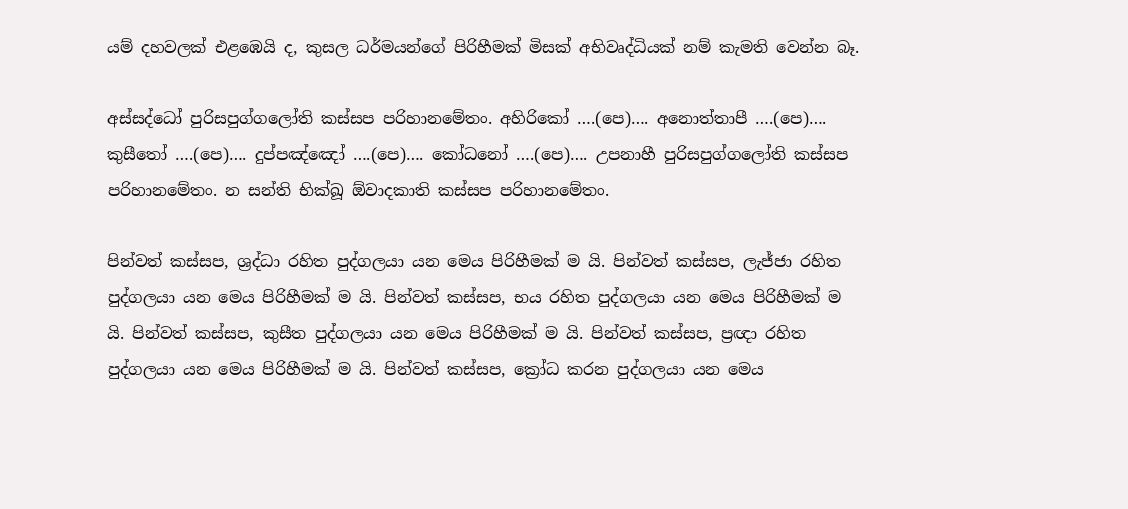යම් දහවලක් එළඹෙයි ද, කුසල ධර්මයන්ගේ පිරිහීමක් මිසක් අභිවෘද්ධියක් නම් කැමති වෙන්න බෑ.

අස්‌සද්ධෝ පුරිසපුග්‌ගලෝති කස්‌සප පරිහානමේතං. අහිරිකෝ ….(පෙ)…. අනොත්‌තාපී ….(පෙ)…. කුසීතෝ ….(පෙ)…. දුප්‌පඤ්‌ඤෝ ….(පෙ)…. කෝධනෝ ….(පෙ)…. උපනාහී පුරිසපුග්‌ගලෝති කස්‌සප පරිහානමේතං. න සන්‌ති භික්‌ඛූ ඕවාදකාති කස්‌සප පරිහානමේතං.

පින්වත් කස්සප, ශ්‍රද්ධා රහිත පුද්ගලයා යන මෙය පිරිහීමක් ම යි. පින්වත් කස්සප, ලැජ්ජා රහිත පුද්ගලයා යන මෙය පිරිහීමක් ම යි. පින්වත් කස්සප, භය රහිත පුද්ගලයා යන මෙය පිරිහීමක් ම යි. පින්වත් කස්සප, කුසීත පුද්ගලයා යන මෙය පිරිහීමක් ම යි. පින්වත් කස්සප, ප්‍රඥා රහිත පුද්ගලයා යන මෙය පිරිහීමක් ම යි. පින්වත් කස්සප, ක්‍රෝධ කරන පුද්ගලයා යන මෙය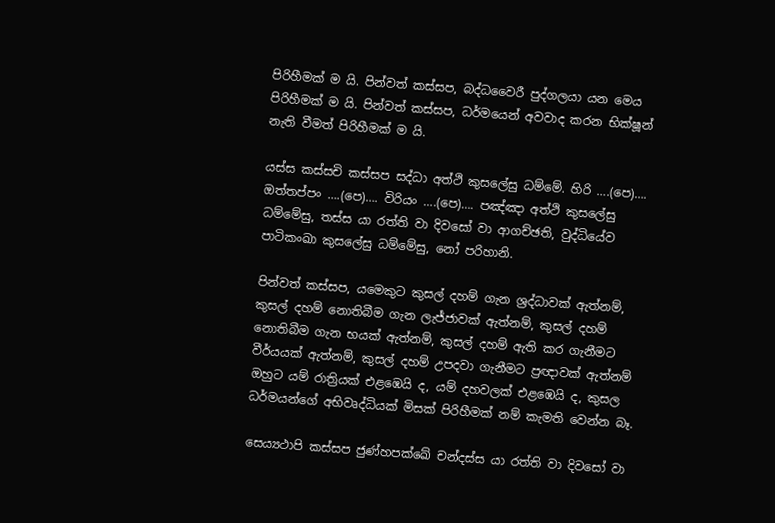පිරිහීමක් ම යි. පින්වත් කස්සප, බද්ධවෛරී පුද්ගලයා යන මෙය පිරිහීමක් ම යි. පින්වත් කස්සප, ධර්මයෙන් අවවාද කරන භික්ෂූන් නැති වීමත් පිරිහීමක් ම යි.

යස්‌ස කස්‌සචි කස්‌සප සද්‌ධා අත්‌ථි කුසලේසු ධම්මේ. හිරි ….(පෙ)…. ඔත්‌තප්‌පං ….(පෙ)…. විරියං ….(පෙ)…. පඤ්‌ඤා අත්‌ථි කුසලේසු ධම්මේසු, තස්‌ස යා රත්‌ති වා දිවසෝ වා ආගච්‌ඡති, වුද්‌ධියේව පාටිකංඛා කුසලේසු ධම්මේසු, නෝ පරිහානි.

පින්වත් කස්සප, යමෙකුට කුසල් දහම් ගැන ශ්‍රද්ධාවක් ඇත්නම්, කුසල් දහම් නොතිබීම ගැන ලැජ්ජාවක් ඇත්නම්, කුසල් දහම් නොතිබීම ගැන භයක් ඇත්නම්, කුසල් දහම් ඇති කර ගැනීමට වීර්යයක් ඇත්නම්, කුසල් දහම් උපදවා ගැනීමට ප්‍රඥාවක් ඇත්නම් ඔහුට යම් රාත්‍රියක් එළඹෙයි ද, යම් දහවලක් එළඹෙයි ද, කුසල ධර්මයන්ගේ අභිවෘද්ධියක් මිසක් පිරිහීමක් නම් කැමති වෙන්න බෑ.

සෙය්‍යථාපි කස්‌සප ජුණ්‌හපක්‌ඛේ චන්‌දස්‌ස යා රත්‌ති වා දිවසෝ වා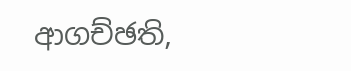ආගච්‌ඡති,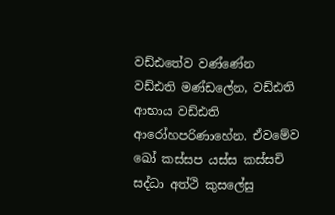වඩ්‌ඪතේව වණ්‌ණේන වඩ්‌ඪති මණ්‌ඩලේන, වඩ්‌ඪති ආභාය වඩ්‌ඪති ආරෝහපරිණාහේන. ඒවමේව ඛෝ කස්‌සප යස්‌ස කස්‌සචි සද්‌ධා අත්‌ථි කුසලේසු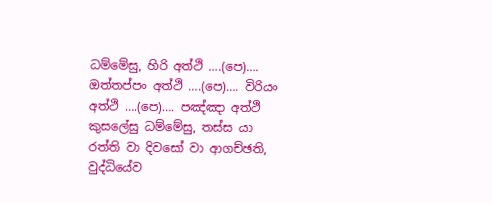ධම්මේසු, හිරි අත්‌ථි ….(පෙ)…. ඔත්‌තප්‌පං අත්‌ථි ….(පෙ)…. විරියං අත්‌ථි ….(පෙ)…. පඤ්‌ඤා අත්‌ථි කුසලේසු ධම්මේසු, තස්‌ස යා රත්‌ති වා දිවසෝ වා ආගච්‌ඡති, වුද්‌ධියේව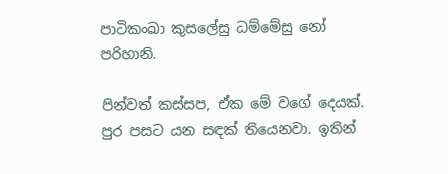පාටිකංඛා කුසලේසු ධම්මේසු නෝ පරිහානි.

පින්වත් කස්සප, ඒක මේ වගේ දෙයක්. පුර පසට යන සඳක් තියෙනවා. ඉතින්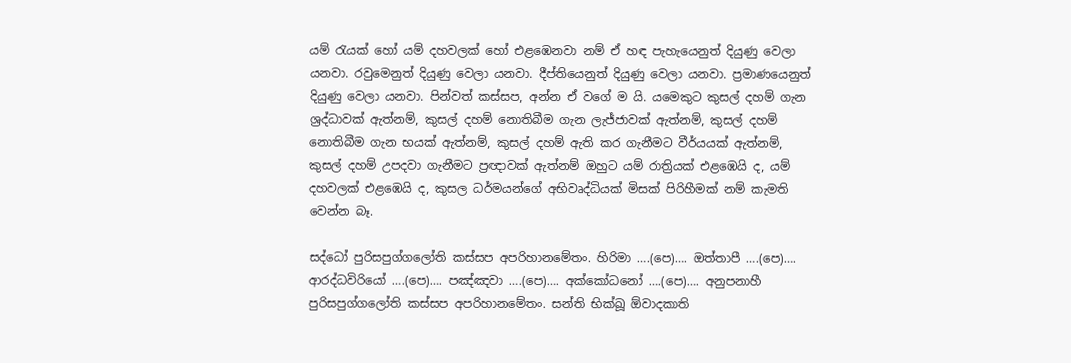යම් රැයක් හෝ යම් දහවලක් හෝ එළඹෙනවා නම් ඒ හඳ පැහැයෙනුත් දියුණු වෙලා යනවා. රවුමෙනුත් දියුණු වෙලා යනවා. දීප්තියෙනුත් දියුණු වෙලා යනවා. ප්‍රමාණයෙනුත් දියුණු වෙලා යනවා. පින්වත් කස්සප, අන්න ඒ වගේ ම යි. යමෙකුට කුසල් දහම් ගැන ශ්‍රද්ධාවක් ඇත්නම්, කුසල් දහම් නොතිබීම ගැන ලැජ්ජාවක් ඇත්නම්, කුසල් දහම් නොතිබීම ගැන භයක් ඇත්නම්, කුසල් දහම් ඇති කර ගැනීමට වීර්යයක් ඇත්නම්, කුසල් දහම් උපදවා ගැනීමට ප්‍රඥාවක් ඇත්නම් ඔහුට යම් රාත්‍රියක් එළඹෙයි ද, යම් දහවලක් එළඹෙයි ද, කුසල ධර්මයන්ගේ අභිවෘද්ධියක් මිසක් පිරිහීමක් නම් කැමති වෙන්න බෑ.

සද්ධෝ පුරිසපුග්‌ගලෝති කස්‌සප අපරිහානමේතං. හිරිමා ….(පෙ)…. ඔත්‌තා‌පී ….(පෙ)…. ආරද්‌ධවිරියෝ ….(පෙ)…. පඤ්‌ඤවා ….(පෙ)…. අක්‌කෝධනෝ ….(පෙ)…. අනුපනාහී පුරිසපුග්‌ගලෝති කස්‌සප අපරිහානමේතං. සන්‌ති භික්‌ඛූ ඕවාදකාති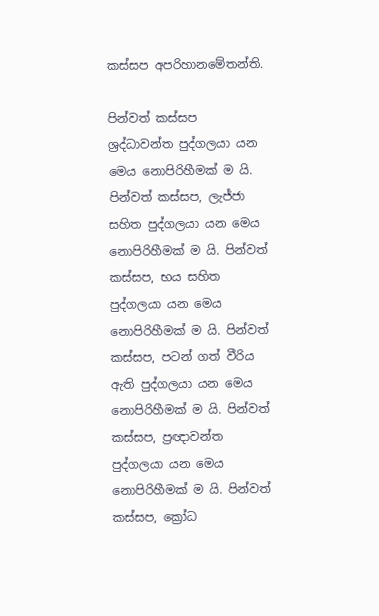කස්‌සප අපරිහානමේතන්‌ති.

පින්වත් කස්සප ශ්‍රද්ධාවන්ත පුද්ගලයා යන මෙය නොපිරිහීමක් ම යි. පින්වත් කස්සප, ලැජ්ජා සහිත පුද්ගලයා යන මෙය නොපිරිහීමක් ම යි. පින්වත් කස්සප, භය සහිත පුද්ගලයා යන මෙය නොපිරිහීමක් ම යි. පින්වත් කස්සප, පටන් ගත් වීරිය ඇති පුද්ගලයා යන මෙය නොපිරිහීමක් ම යි. පින්වත් කස්සප, ප්‍රඥාවන්ත පුද්ගලයා යන මෙය නොපිරිහීමක් ම යි. පින්වත් කස්සප, ක්‍රෝධ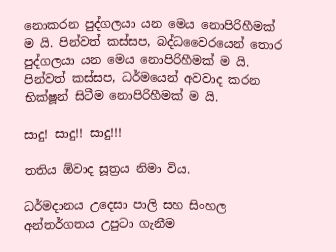නොකරන පුද්ගලයා යන මෙය නොපිරිහීමක් ම යි. පින්වත් කස්සප, බද්ධවෛරයෙන් තොර පුද්ගලයා යන මෙය නොපිරිහීමක් ම යි. පින්වත් කස්සප, ධර්මයෙන් අවවාද කරන භික්ෂූන් සිටීම නොපිරිහීමක් ම යි.

සාදු! සාදු!! සාදු!!!

තතිය ඕවාද සූත්‍රය නිමා විය.

ධර්මදානය උදෙසා පාලි සහ සිංහල අන්තර්ගතය උපුටා ගැනීම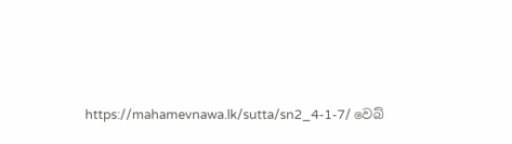https://mahamevnawa.lk/sutta/sn2_4-1-7/ වෙබ්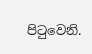පිටුවෙනි.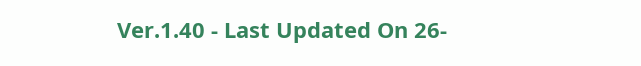Ver.1.40 - Last Updated On 26-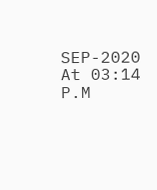SEP-2020 At 03:14 P.M